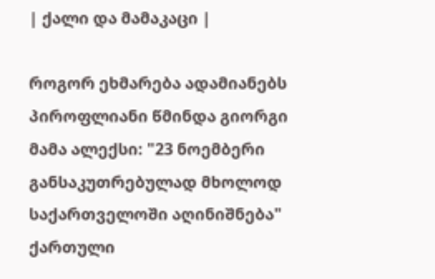| ქალი და მამაკაცი |

როგორ ეხმარება ადამიანებს პიროფლიანი წმინდა გიორგი
მამა ალექსი: "23 ნოემბერი განსაკუთრებულად მხოლოდ საქართველოში აღინიშნება"
ქართული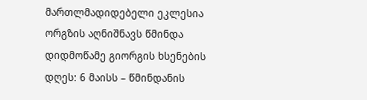მართლმადიდებელი ეკლესია ორგზის აღნიშნავს წმინდა დიდმოწამე გიორგის ხსენების დღეს: 6 მაისს – წმინდანის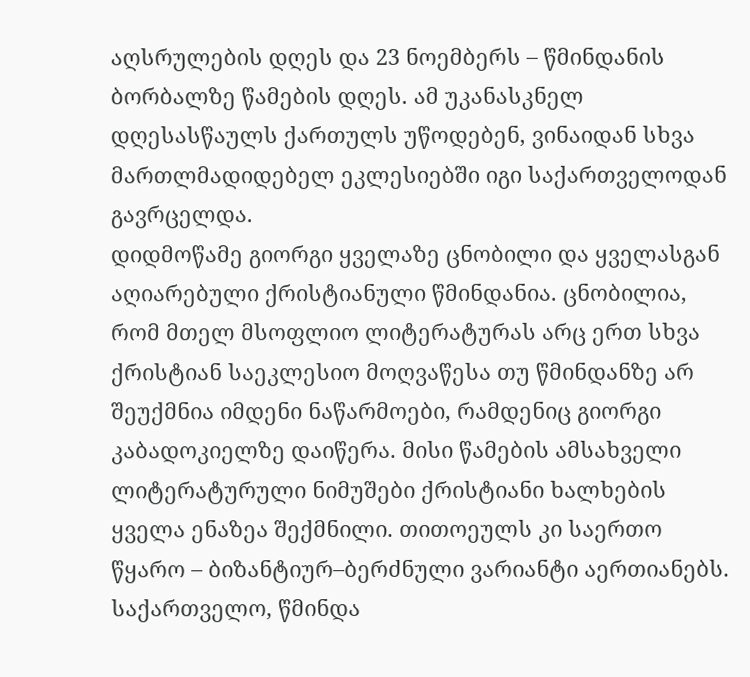აღსრულების დღეს და 23 ნოემბერს – წმინდანის ბორბალზე წამების დღეს. ამ უკანასკნელ დღესასწაულს ქართულს უწოდებენ, ვინაიდან სხვა მართლმადიდებელ ეკლესიებში იგი საქართველოდან გავრცელდა.
დიდმოწამე გიორგი ყველაზე ცნობილი და ყველასგან აღიარებული ქრისტიანული წმინდანია. ცნობილია, რომ მთელ მსოფლიო ლიტერატურას არც ერთ სხვა ქრისტიან საეკლესიო მოღვაწესა თუ წმინდანზე არ შეუქმნია იმდენი ნაწარმოები, რამდენიც გიორგი კაბადოკიელზე დაიწერა. მისი წამების ამსახველი ლიტერატურული ნიმუშები ქრისტიანი ხალხების ყველა ენაზეა შექმნილი. თითოეულს კი საერთო წყარო – ბიზანტიურ–ბერძნული ვარიანტი აერთიანებს.
საქართველო, წმინდა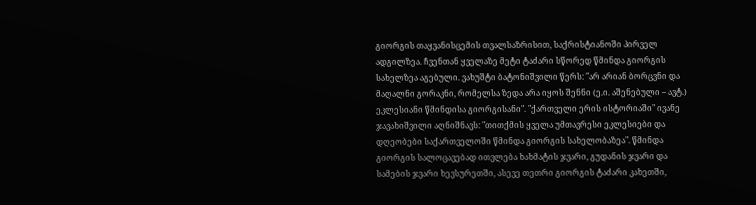გიორგის თაყვანისცემის თვალსაზრისით, საქრისტიანოში პირველ ადგილზეა. ჩვენთან ყველაზე მეტი ტაძარი სწორედ წმინდა გიორგის სახელზეა აგებული. ვახუშტი ბატონიშვილი წერს: "არ არიან ბორცვნი და მაღალნი გორაკნი, რომელსა ზედა არა იყოს შენნი (ე.ი. აშენებული – ავტ.) ეკლესიანი წმინდისა გიორგისანი". "ქართველი ერის ისტორიაში" ივანე ჯავახიშვილი აღნიშნავს: "თითქმის ყველა უმთავრესი ეკლესიები და დღეობები საქართველოში წმინდა გიორგის სახელობაზეა". წმინდა გიორგის სალოცავებად ითვლება ხახმატის ჯვარი, გუდანის ჯვარი და სამების ჯვარი ხევსურეთში, ასევე თეთრი გიორგის ტაძარი კახეთში,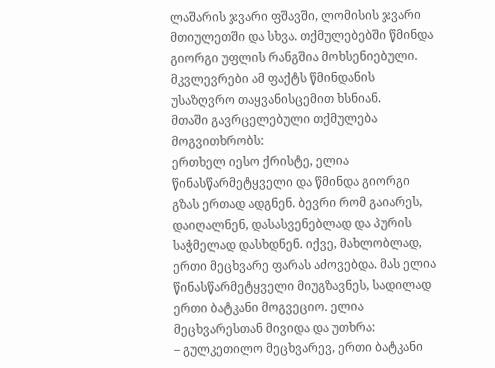ლაშარის ჯვარი ფშავში, ლომისის ჯვარი მთიულეთში და სხვა. თქმულებებში წმინდა გიორგი უფლის რანგშია მოხსენიებული. მკვლევრები ამ ფაქტს წმინდანის უსაზღვრო თაყვანისცემით ხსნიან.
მთაში გავრცელებული თქმულება მოგვითხრობს:
ერთხელ იესო ქრისტე, ელია წინასწარმეტყველი და წმინდა გიორგი გზას ერთად ადგნენ. ბევრი რომ გაიარეს, დაიღალნენ, დასასვენებლად და პურის საჭმელად დასხდნენ. იქვე, მახლობლად, ერთი მეცხვარე ფარას აძოვებდა. მას ელია წინასწარმეტყველი მიუგზავნეს, სადილად ერთი ბატკანი მოგვეციო. ელია მეცხვარესთან მივიდა და უთხრა:
– გულკეთილო მეცხვარევ, ერთი ბატკანი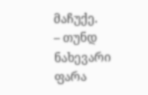მაჩუქე.
– თუნდ ნახევარი ფარა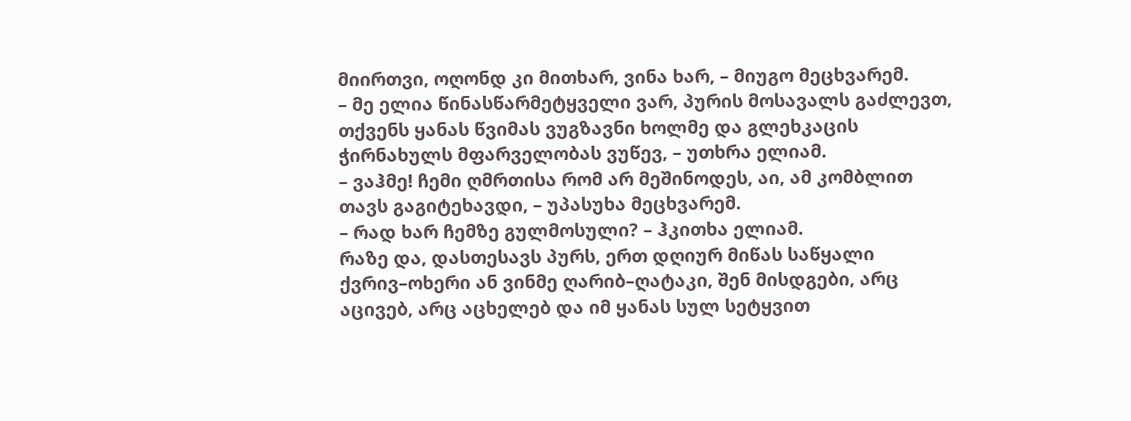მიირთვი, ოღონდ კი მითხარ, ვინა ხარ, – მიუგო მეცხვარემ.
– მე ელია წინასწარმეტყველი ვარ, პურის მოსავალს გაძლევთ, თქვენს ყანას წვიმას ვუგზავნი ხოლმე და გლეხკაცის ჭირნახულს მფარველობას ვუწევ, – უთხრა ელიამ.
– ვაჰმე! ჩემი ღმრთისა რომ არ მეშინოდეს, აი, ამ კომბლით თავს გაგიტეხავდი, – უპასუხა მეცხვარემ.
– რად ხარ ჩემზე გულმოსული? – ჰკითხა ელიამ.
რაზე და, დასთესავს პურს, ერთ დღიურ მიწას საწყალი ქვრივ–ოხერი ან ვინმე ღარიბ–ღატაკი, შენ მისდგები, არც აცივებ, არც აცხელებ და იმ ყანას სულ სეტყვით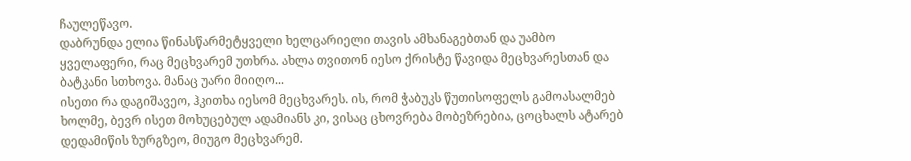ჩაულეწავო.
დაბრუნდა ელია წინასწარმეტყველი ხელცარიელი თავის ამხანაგებთან და უამბო ყველაფერი, რაც მეცხვარემ უთხრა. ახლა თვითონ იესო ქრისტე წავიდა მეცხვარესთან და ბატკანი სთხოვა. მანაც უარი მიიღო...
ისეთი რა დაგიშავეო, ჰკითხა იესომ მეცხვარეს. ის, რომ ჭაბუკს წუთისოფელს გამოასალმებ ხოლმე, ბევრ ისეთ მოხუცებულ ადამიანს კი, ვისაც ცხოვრება მობეზრებია, ცოცხალს ატარებ დედამიწის ზურგზეო, მიუგო მეცხვარემ.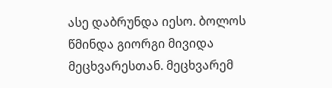ასე დაბრუნდა იესო. ბოლოს წმინდა გიორგი მივიდა მეცხვარესთან. მეცხვარემ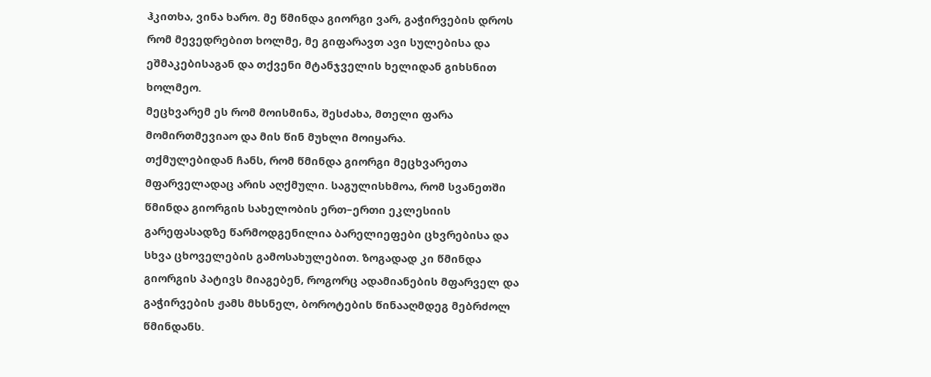ჰკითხა, ვინა ხარო. მე წმინდა გიორგი ვარ, გაჭირვების დროს რომ მევედრებით ხოლმე, მე გიფარავთ ავი სულებისა და ეშმაკებისაგან და თქვენი მტანჯველის ხელიდან გიხსნით ხოლმეო.
მეცხვარემ ეს რომ მოისმინა, შესძახა, მთელი ფარა მომირთმევიაო და მის წინ მუხლი მოიყარა.
თქმულებიდან ჩანს, რომ წმინდა გიორგი მეცხვარეთა მფარველადაც არის აღქმული. საგულისხმოა, რომ სვანეთში წმინდა გიორგის სახელობის ერთ–ერთი ეკლესიის გარეფასადზე წარმოდგენილია ბარელიეფები ცხვრებისა და სხვა ცხოველების გამოსახულებით. ზოგადად კი წმინდა გიორგის პატივს მიაგებენ, როგორც ადამიანების მფარველ და გაჭირვების ჟამს მხსნელ, ბოროტების წინააღმდეგ მებრძოლ წმინდანს.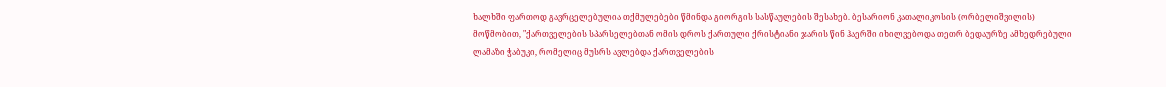ხალხში ფართოდ გავრცელებულია თქმულებები წმინდა გიორგის სასწაულების შესახებ. ბესარიონ კათალიკოსის (ორბელიშვილის) მოწმობით, "ქართველების სპარსელებთან ომის დროს ქართული ქრისტიანი ჯარის წინ ჰაერში იხილვებოდა თეთრ ბედაურზე ამხედრებული ლამაზი ჭაბუკი, რომელიც მუსრს ავლებდა ქართველების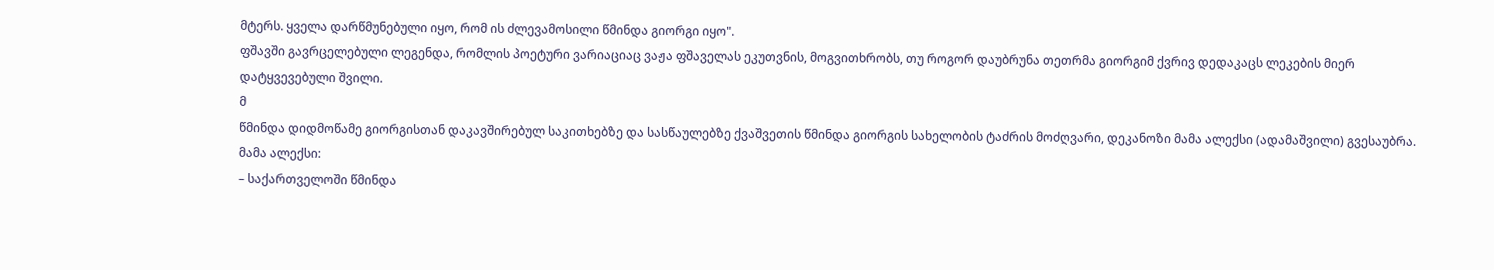მტერს. ყველა დარწმუნებული იყო, რომ ის ძლევამოსილი წმინდა გიორგი იყო".
ფშავში გავრცელებული ლეგენდა, რომლის პოეტური ვარიაციაც ვაჟა ფშაველას ეკუთვნის, მოგვითხრობს, თუ როგორ დაუბრუნა თეთრმა გიორგიმ ქვრივ დედაკაცს ლეკების მიერ დატყვევებული შვილი.
მ
წმინდა დიდმოწამე გიორგისთან დაკავშირებულ საკითხებზე და სასწაულებზე ქვაშვეთის წმინდა გიორგის სახელობის ტაძრის მოძღვარი, დეკანოზი მამა ალექსი (ადამაშვილი) გვესაუბრა.
მამა ალექსი:
– საქართველოში წმინდა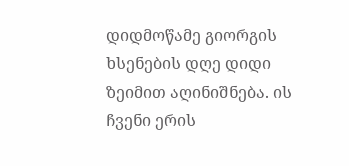დიდმოწამე გიორგის ხსენების დღე დიდი ზეიმით აღინიშნება. ის ჩვენი ერის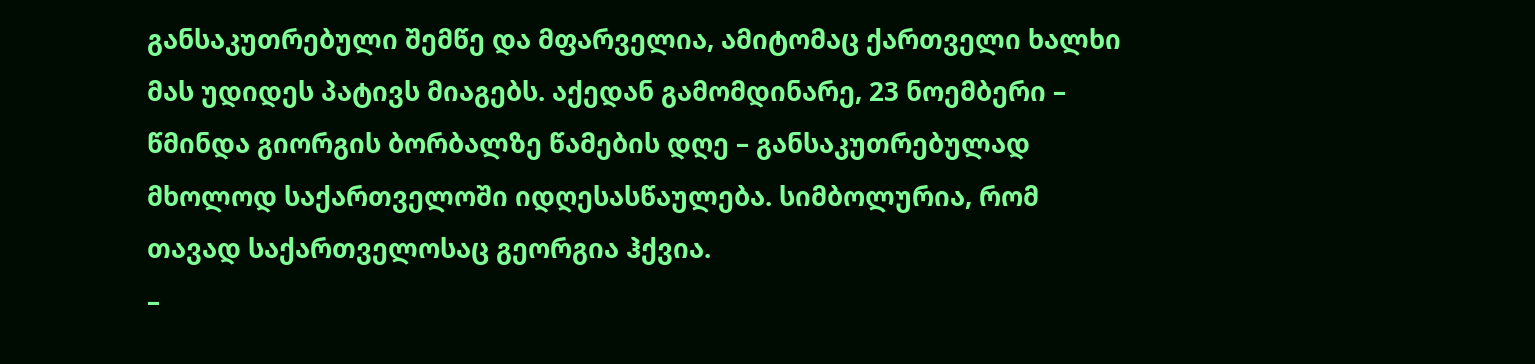განსაკუთრებული შემწე და მფარველია, ამიტომაც ქართველი ხალხი მას უდიდეს პატივს მიაგებს. აქედან გამომდინარე, 23 ნოემბერი – წმინდა გიორგის ბორბალზე წამების დღე – განსაკუთრებულად მხოლოდ საქართველოში იდღესასწაულება. სიმბოლურია, რომ თავად საქართველოსაც გეორგია ჰქვია.
–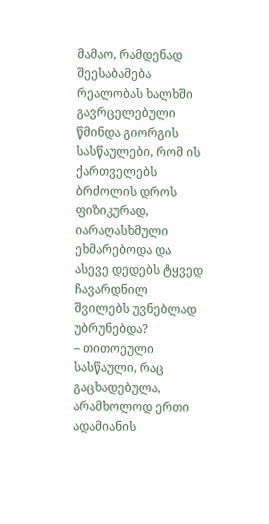მამაო, რამდენად შეესაბამება რეალობას ხალხში გავრცელებული წმინდა გიორგის სასწაულები, რომ ის ქართველებს ბრძოლის დროს ფიზიკურად, იარაღასხმული ეხმარებოდა და ასევე დედებს ტყვედ ჩავარდნილ შვილებს უვნებლად უბრუნებდა?
– თითოეული სასწაული, რაც გაცხადებულა, არამხოლოდ ერთი ადამიანის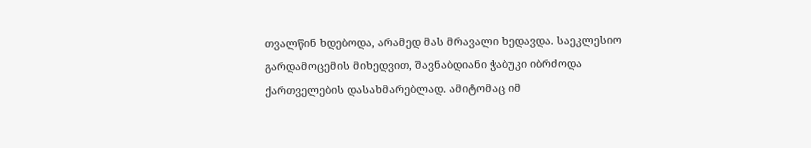თვალწინ ხდებოდა, არამედ მას მრავალი ხედავდა. საეკლესიო გარდამოცემის მიხედვით, შავნაბდიანი ჭაბუკი იბრძოდა ქართველების დასახმარებლად. ამიტომაც იმ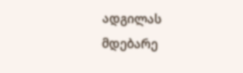ადგილას მდებარე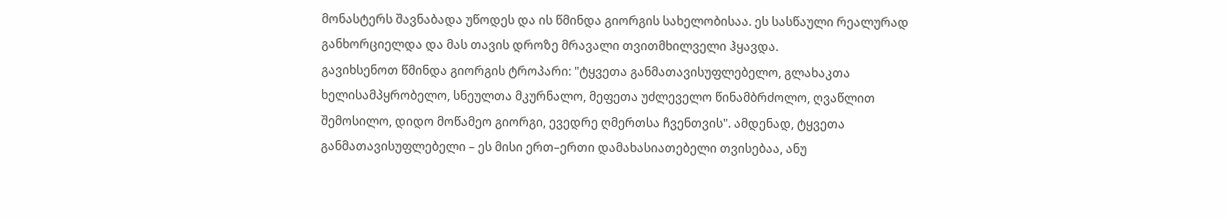მონასტერს შავნაბადა უწოდეს და ის წმინდა გიორგის სახელობისაა. ეს სასწაული რეალურად განხორციელდა და მას თავის დროზე მრავალი თვითმხილველი ჰყავდა.
გავიხსენოთ წმინდა გიორგის ტროპარი: "ტყვეთა განმათავისუფლებელო, გლახაკთა ხელისამპყრობელო, სნეულთა მკურნალო, მეფეთა უძლეველო წინამბრძოლო, ღვაწლით შემოსილო, დიდო მოწამეო გიორგი, ევედრე ღმერთსა ჩვენთვის". ამდენად, ტყვეთა განმათავისუფლებელი – ეს მისი ერთ–ერთი დამახასიათებელი თვისებაა, ანუ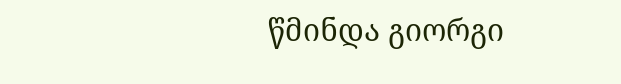წმინდა გიორგი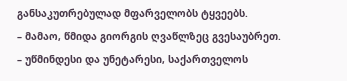განსაკუთრებულად მფარველობს ტყვეებს.
– მამაო, წმიდა გიორგის ღვაწლზეც გვესაუბრეთ.
– უწმინდესი და უნეტარესი, საქართველოს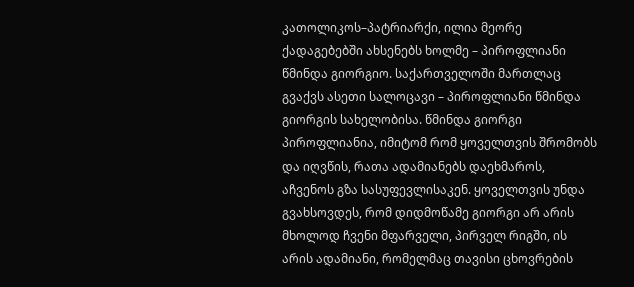კათოლიკოს–პატრიარქი, ილია მეორე ქადაგებებში ახსენებს ხოლმე – პიროფლიანი წმინდა გიორგიო. საქართველოში მართლაც გვაქვს ასეთი სალოცავი – პიროფლიანი წმინდა გიორგის სახელობისა. წმინდა გიორგი პიროფლიანია, იმიტომ რომ ყოველთვის შრომობს და იღვწის, რათა ადამიანებს დაეხმაროს, აჩვენოს გზა სასუფევლისაკენ. ყოველთვის უნდა გვახსოვდეს, რომ დიდმოწამე გიორგი არ არის მხოლოდ ჩვენი მფარველი, პირველ რიგში, ის არის ადამიანი, რომელმაც თავისი ცხოვრების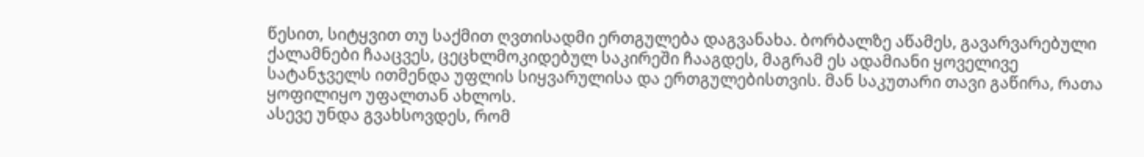წესით, სიტყვით თუ საქმით ღვთისადმი ერთგულება დაგვანახა. ბორბალზე აწამეს, გავარვარებული ქალამნები ჩააცვეს, ცეცხლმოკიდებულ საკირეში ჩააგდეს, მაგრამ ეს ადამიანი ყოველივე სატანჯველს ითმენდა უფლის სიყვარულისა და ერთგულებისთვის. მან საკუთარი თავი გაწირა, რათა ყოფილიყო უფალთან ახლოს.
ასევე უნდა გვახსოვდეს, რომ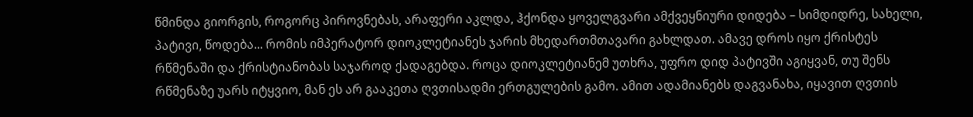წმინდა გიორგის, როგორც პიროვნებას, არაფერი აკლდა, ჰქონდა ყოველგვარი ამქვეყნიური დიდება – სიმდიდრე, სახელი, პატივი, წოდება... რომის იმპერატორ დიოკლეტიანეს ჯარის მხედართმთავარი გახლდათ. ამავე დროს იყო ქრისტეს რწმენაში და ქრისტიანობას საჯაროდ ქადაგებდა. როცა დიოკლეტიანემ უთხრა, უფრო დიდ პატივში აგიყვან, თუ შენს რწმენაზე უარს იტყვიო, მან ეს არ გააკეთა ღვთისადმი ერთგულების გამო. ამით ადამიანებს დაგვანახა, იყავით ღვთის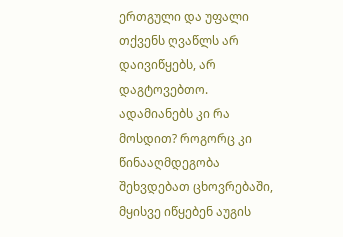ერთგული და უფალი თქვენს ღვაწლს არ დაივიწყებს, არ დაგტოვებთო.
ადამიანებს კი რა მოსდით? როგორც კი წინააღმდეგობა შეხვდებათ ცხოვრებაში, მყისვე იწყებენ აუგის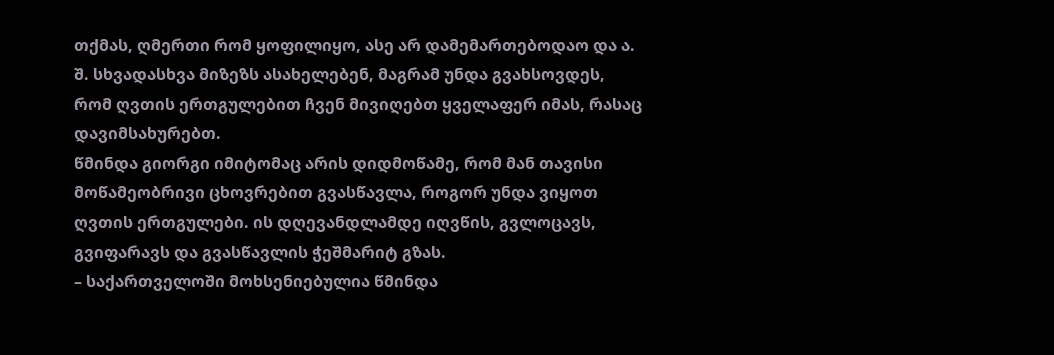თქმას, ღმერთი რომ ყოფილიყო, ასე არ დამემართებოდაო და ა. შ. სხვადასხვა მიზეზს ასახელებენ, მაგრამ უნდა გვახსოვდეს, რომ ღვთის ერთგულებით ჩვენ მივიღებთ ყველაფერ იმას, რასაც დავიმსახურებთ.
წმინდა გიორგი იმიტომაც არის დიდმოწამე, რომ მან თავისი მოწამეობრივი ცხოვრებით გვასწავლა, როგორ უნდა ვიყოთ ღვთის ერთგულები. ის დღევანდლამდე იღვწის, გვლოცავს, გვიფარავს და გვასწავლის ჭეშმარიტ გზას.
– საქართველოში მოხსენიებულია წმინდა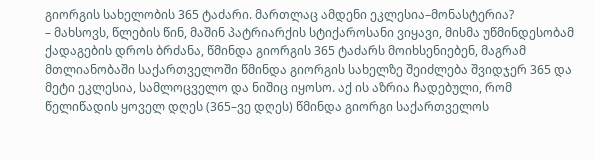გიორგის სახელობის 365 ტაძარი. მართლაც ამდენი ეკლესია–მონასტერია?
– მახსოვს, წლების წინ, მაშინ პატრიარქის სტიქაროსანი ვიყავი, მისმა უწმინდესობამ ქადაგების დროს ბრძანა, წმინდა გიორგის 365 ტაძარს მოიხსენიებენ, მაგრამ მთლიანობაში საქართველოში წმინდა გიორგის სახელზე შეიძლება შვიდჯერ 365 და მეტი ეკლესია, სამლოცველო და ნიშიც იყოსო. აქ ის აზრია ჩადებული, რომ წელიწადის ყოველ დღეს (365–ვე დღეს) წმინდა გიორგი საქართველოს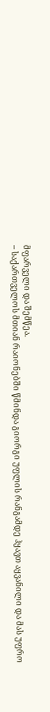მფარველი და შემწეა.
– საქართველოს მთიან რაიონებში წმინდა გიორგი უფლის რანგამდე ჰყავთ აყვანილი და მას უფრო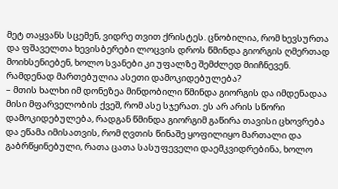მეტ თაყვანს სცემენ, ვიდრე თვით ქრისტეს. ცნობილია, რომ ხევსურთა და ფშაველთა ხევისბერები ლოცვის დროს წმინდა გიორგის ღმერთად მოიხსენიებენ, ხოლო სვანები კი უფალზე შემძლედ მიიჩნევენ. რამდენად მართებულია ასეთი დამოკიდებულება?
– მთის ხალხი იმ დონეზეა მინდობილი წმინდა გიორგის და იმდენადაა მისი მფარველობის ქვეშ, რომ ასე სჯერათ. ეს არ არის სწორი დამოკიდებულება, რადგან წმინდა გიორგიმ გაწირა თავისი ცხოვრება და ეწამა იმისათვის, რომ ღვთის წინაშე ყოფილიყო მართალი და გაბრწყინებული, რათა ცათა სასუფეველი დაემკვიდრებინა, ხოლო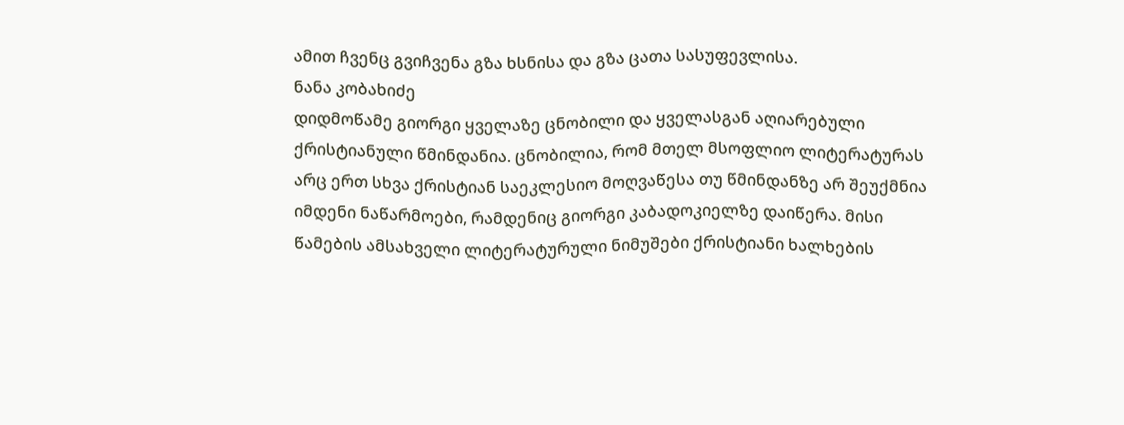ამით ჩვენც გვიჩვენა გზა ხსნისა და გზა ცათა სასუფევლისა.
ნანა კობახიძე
დიდმოწამე გიორგი ყველაზე ცნობილი და ყველასგან აღიარებული ქრისტიანული წმინდანია. ცნობილია, რომ მთელ მსოფლიო ლიტერატურას არც ერთ სხვა ქრისტიან საეკლესიო მოღვაწესა თუ წმინდანზე არ შეუქმნია იმდენი ნაწარმოები, რამდენიც გიორგი კაბადოკიელზე დაიწერა. მისი წამების ამსახველი ლიტერატურული ნიმუშები ქრისტიანი ხალხების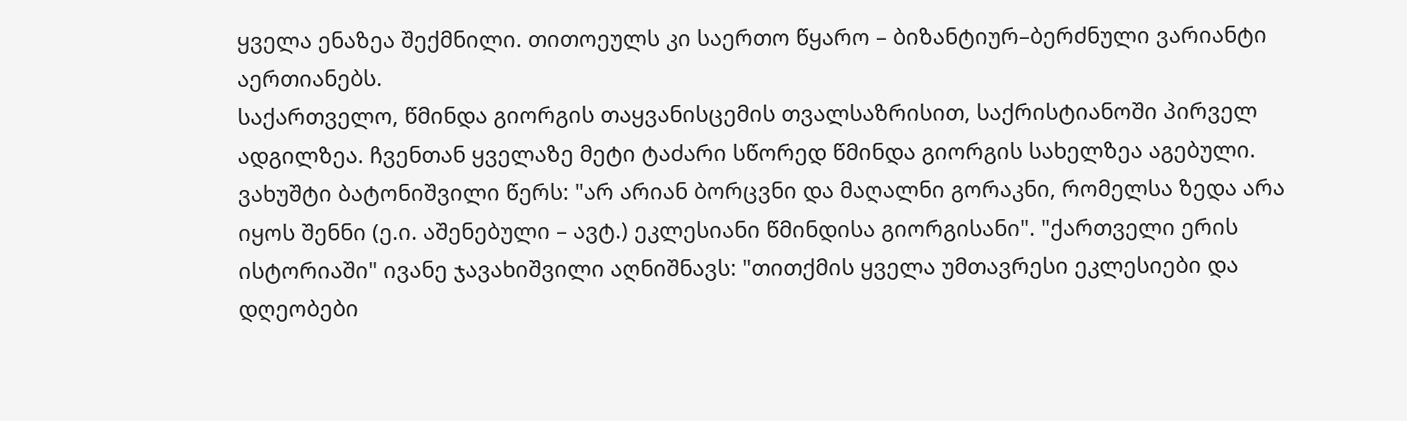ყველა ენაზეა შექმნილი. თითოეულს კი საერთო წყარო – ბიზანტიურ–ბერძნული ვარიანტი აერთიანებს.
საქართველო, წმინდა გიორგის თაყვანისცემის თვალსაზრისით, საქრისტიანოში პირველ ადგილზეა. ჩვენთან ყველაზე მეტი ტაძარი სწორედ წმინდა გიორგის სახელზეა აგებული. ვახუშტი ბატონიშვილი წერს: "არ არიან ბორცვნი და მაღალნი გორაკნი, რომელსა ზედა არა იყოს შენნი (ე.ი. აშენებული – ავტ.) ეკლესიანი წმინდისა გიორგისანი". "ქართველი ერის ისტორიაში" ივანე ჯავახიშვილი აღნიშნავს: "თითქმის ყველა უმთავრესი ეკლესიები და დღეობები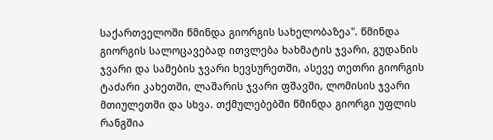საქართველოში წმინდა გიორგის სახელობაზეა". წმინდა გიორგის სალოცავებად ითვლება ხახმატის ჯვარი, გუდანის ჯვარი და სამების ჯვარი ხევსურეთში, ასევე თეთრი გიორგის ტაძარი კახეთში, ლაშარის ჯვარი ფშავში, ლომისის ჯვარი მთიულეთში და სხვა. თქმულებებში წმინდა გიორგი უფლის რანგშია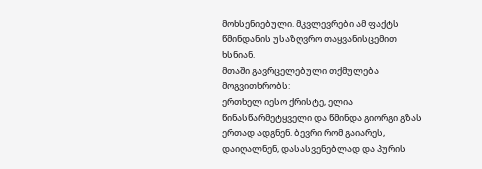მოხსენიებული. მკვლევრები ამ ფაქტს წმინდანის უსაზღვრო თაყვანისცემით ხსნიან.
მთაში გავრცელებული თქმულება მოგვითხრობს:
ერთხელ იესო ქრისტე, ელია წინასწარმეტყველი და წმინდა გიორგი გზას ერთად ადგნენ. ბევრი რომ გაიარეს, დაიღალნენ, დასასვენებლად და პურის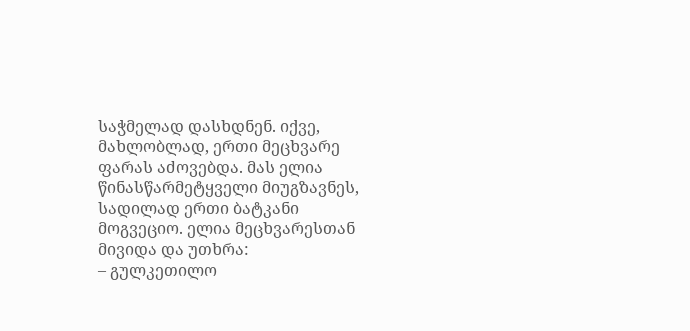საჭმელად დასხდნენ. იქვე, მახლობლად, ერთი მეცხვარე ფარას აძოვებდა. მას ელია წინასწარმეტყველი მიუგზავნეს, სადილად ერთი ბატკანი მოგვეციო. ელია მეცხვარესთან მივიდა და უთხრა:
– გულკეთილო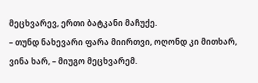მეცხვარევ, ერთი ბატკანი მაჩუქე.
– თუნდ ნახევარი ფარა მიირთვი, ოღონდ კი მითხარ, ვინა ხარ, – მიუგო მეცხვარემ.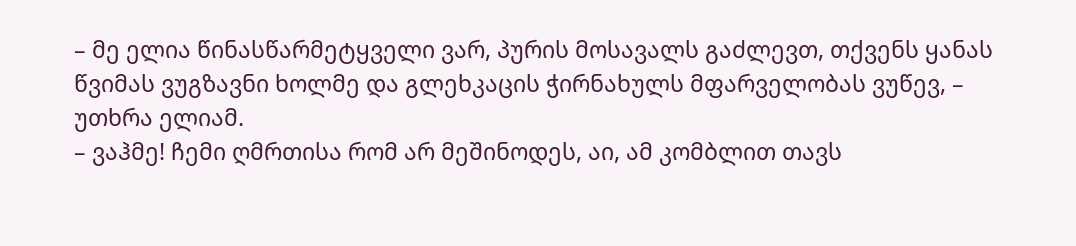– მე ელია წინასწარმეტყველი ვარ, პურის მოსავალს გაძლევთ, თქვენს ყანას წვიმას ვუგზავნი ხოლმე და გლეხკაცის ჭირნახულს მფარველობას ვუწევ, – უთხრა ელიამ.
– ვაჰმე! ჩემი ღმრთისა რომ არ მეშინოდეს, აი, ამ კომბლით თავს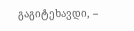გაგიტეხავდი, –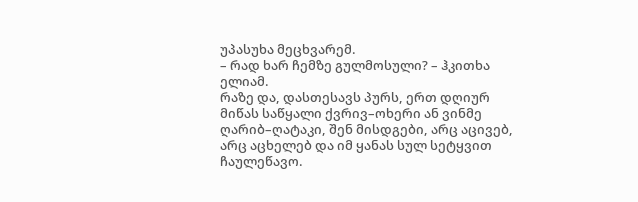უპასუხა მეცხვარემ.
– რად ხარ ჩემზე გულმოსული? – ჰკითხა ელიამ.
რაზე და, დასთესავს პურს, ერთ დღიურ მიწას საწყალი ქვრივ–ოხერი ან ვინმე ღარიბ–ღატაკი, შენ მისდგები, არც აცივებ, არც აცხელებ და იმ ყანას სულ სეტყვით ჩაულეწავო.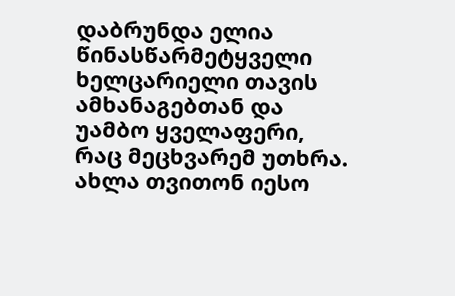დაბრუნდა ელია წინასწარმეტყველი ხელცარიელი თავის ამხანაგებთან და უამბო ყველაფერი, რაც მეცხვარემ უთხრა. ახლა თვითონ იესო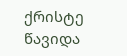ქრისტე წავიდა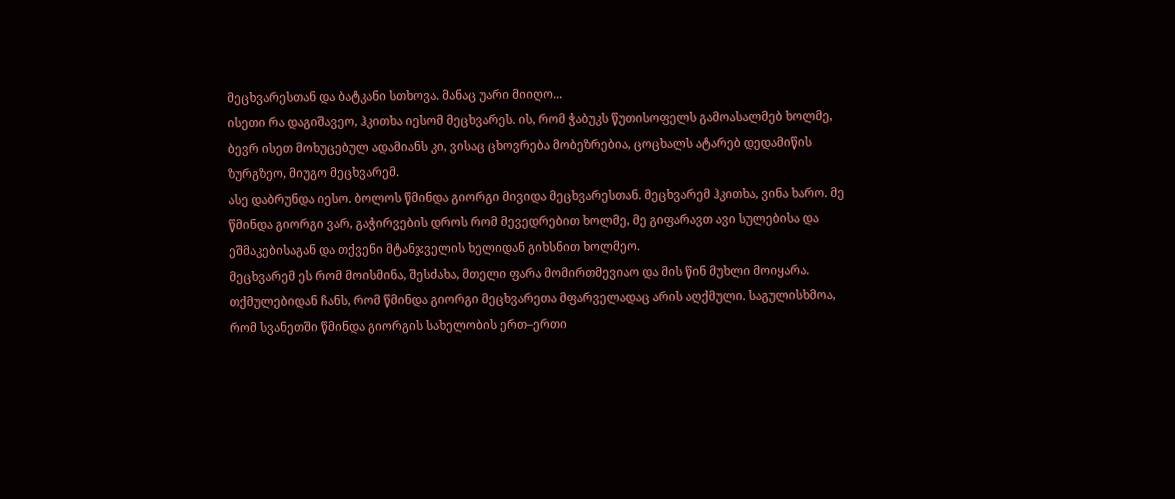მეცხვარესთან და ბატკანი სთხოვა. მანაც უარი მიიღო...
ისეთი რა დაგიშავეო, ჰკითხა იესომ მეცხვარეს. ის, რომ ჭაბუკს წუთისოფელს გამოასალმებ ხოლმე, ბევრ ისეთ მოხუცებულ ადამიანს კი, ვისაც ცხოვრება მობეზრებია, ცოცხალს ატარებ დედამიწის ზურგზეო, მიუგო მეცხვარემ.
ასე დაბრუნდა იესო. ბოლოს წმინდა გიორგი მივიდა მეცხვარესთან. მეცხვარემ ჰკითხა, ვინა ხარო. მე წმინდა გიორგი ვარ, გაჭირვების დროს რომ მევედრებით ხოლმე, მე გიფარავთ ავი სულებისა და ეშმაკებისაგან და თქვენი მტანჯველის ხელიდან გიხსნით ხოლმეო.
მეცხვარემ ეს რომ მოისმინა, შესძახა, მთელი ფარა მომირთმევიაო და მის წინ მუხლი მოიყარა.
თქმულებიდან ჩანს, რომ წმინდა გიორგი მეცხვარეთა მფარველადაც არის აღქმული. საგულისხმოა, რომ სვანეთში წმინდა გიორგის სახელობის ერთ–ერთი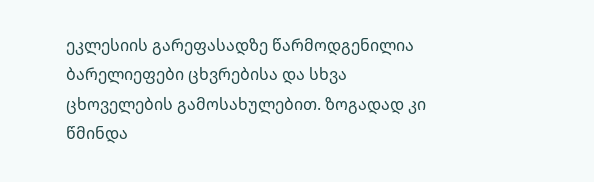ეკლესიის გარეფასადზე წარმოდგენილია ბარელიეფები ცხვრებისა და სხვა ცხოველების გამოსახულებით. ზოგადად კი წმინდა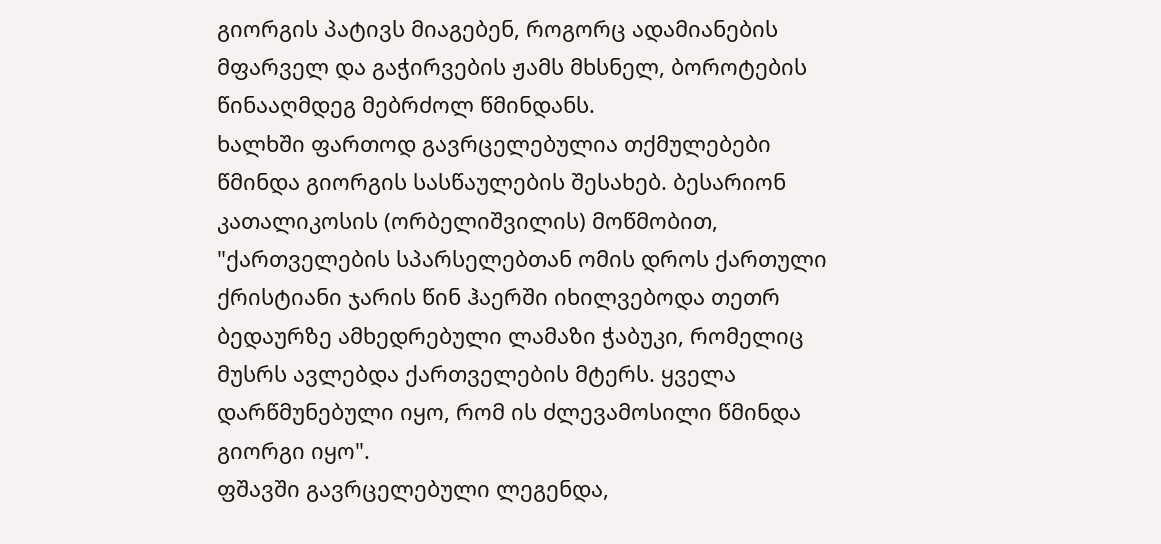გიორგის პატივს მიაგებენ, როგორც ადამიანების მფარველ და გაჭირვების ჟამს მხსნელ, ბოროტების წინააღმდეგ მებრძოლ წმინდანს.
ხალხში ფართოდ გავრცელებულია თქმულებები წმინდა გიორგის სასწაულების შესახებ. ბესარიონ კათალიკოსის (ორბელიშვილის) მოწმობით, "ქართველების სპარსელებთან ომის დროს ქართული ქრისტიანი ჯარის წინ ჰაერში იხილვებოდა თეთრ ბედაურზე ამხედრებული ლამაზი ჭაბუკი, რომელიც მუსრს ავლებდა ქართველების მტერს. ყველა დარწმუნებული იყო, რომ ის ძლევამოსილი წმინდა გიორგი იყო".
ფშავში გავრცელებული ლეგენდა,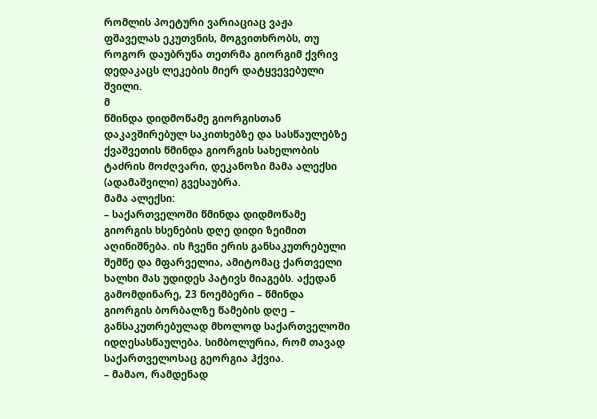რომლის პოეტური ვარიაციაც ვაჟა ფშაველას ეკუთვნის, მოგვითხრობს, თუ როგორ დაუბრუნა თეთრმა გიორგიმ ქვრივ დედაკაცს ლეკების მიერ დატყვევებული შვილი.
მ
წმინდა დიდმოწამე გიორგისთან დაკავშირებულ საკითხებზე და სასწაულებზე ქვაშვეთის წმინდა გიორგის სახელობის ტაძრის მოძღვარი, დეკანოზი მამა ალექსი (ადამაშვილი) გვესაუბრა.
მამა ალექსი:
– საქართველოში წმინდა დიდმოწამე გიორგის ხსენების დღე დიდი ზეიმით აღინიშნება. ის ჩვენი ერის განსაკუთრებული შემწე და მფარველია, ამიტომაც ქართველი ხალხი მას უდიდეს პატივს მიაგებს. აქედან გამომდინარე, 23 ნოემბერი – წმინდა გიორგის ბორბალზე წამების დღე – განსაკუთრებულად მხოლოდ საქართველოში იდღესასწაულება. სიმბოლურია, რომ თავად საქართველოსაც გეორგია ჰქვია.
– მამაო, რამდენად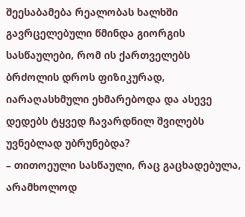შეესაბამება რეალობას ხალხში გავრცელებული წმინდა გიორგის სასწაულები, რომ ის ქართველებს ბრძოლის დროს ფიზიკურად, იარაღასხმული ეხმარებოდა და ასევე დედებს ტყვედ ჩავარდნილ შვილებს უვნებლად უბრუნებდა?
– თითოეული სასწაული, რაც გაცხადებულა, არამხოლოდ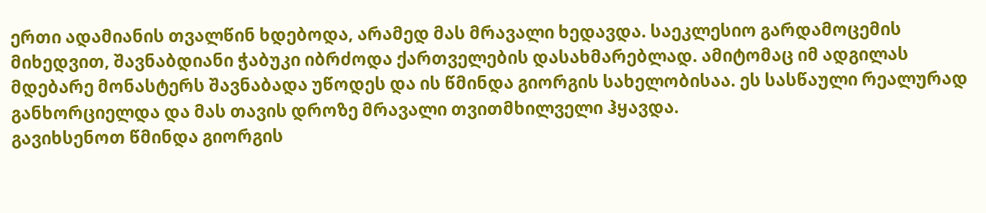ერთი ადამიანის თვალწინ ხდებოდა, არამედ მას მრავალი ხედავდა. საეკლესიო გარდამოცემის მიხედვით, შავნაბდიანი ჭაბუკი იბრძოდა ქართველების დასახმარებლად. ამიტომაც იმ ადგილას მდებარე მონასტერს შავნაბადა უწოდეს და ის წმინდა გიორგის სახელობისაა. ეს სასწაული რეალურად განხორციელდა და მას თავის დროზე მრავალი თვითმხილველი ჰყავდა.
გავიხსენოთ წმინდა გიორგის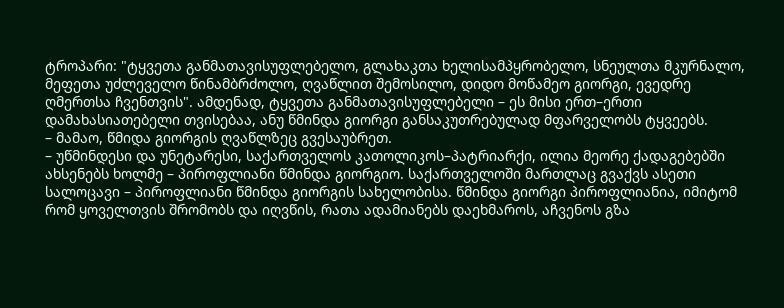ტროპარი: "ტყვეთა განმათავისუფლებელო, გლახაკთა ხელისამპყრობელო, სნეულთა მკურნალო, მეფეთა უძლეველო წინამბრძოლო, ღვაწლით შემოსილო, დიდო მოწამეო გიორგი, ევედრე ღმერთსა ჩვენთვის". ამდენად, ტყვეთა განმათავისუფლებელი – ეს მისი ერთ–ერთი დამახასიათებელი თვისებაა, ანუ წმინდა გიორგი განსაკუთრებულად მფარველობს ტყვეებს.
– მამაო, წმიდა გიორგის ღვაწლზეც გვესაუბრეთ.
– უწმინდესი და უნეტარესი, საქართველოს კათოლიკოს–პატრიარქი, ილია მეორე ქადაგებებში ახსენებს ხოლმე – პიროფლიანი წმინდა გიორგიო. საქართველოში მართლაც გვაქვს ასეთი სალოცავი – პიროფლიანი წმინდა გიორგის სახელობისა. წმინდა გიორგი პიროფლიანია, იმიტომ რომ ყოველთვის შრომობს და იღვწის, რათა ადამიანებს დაეხმაროს, აჩვენოს გზა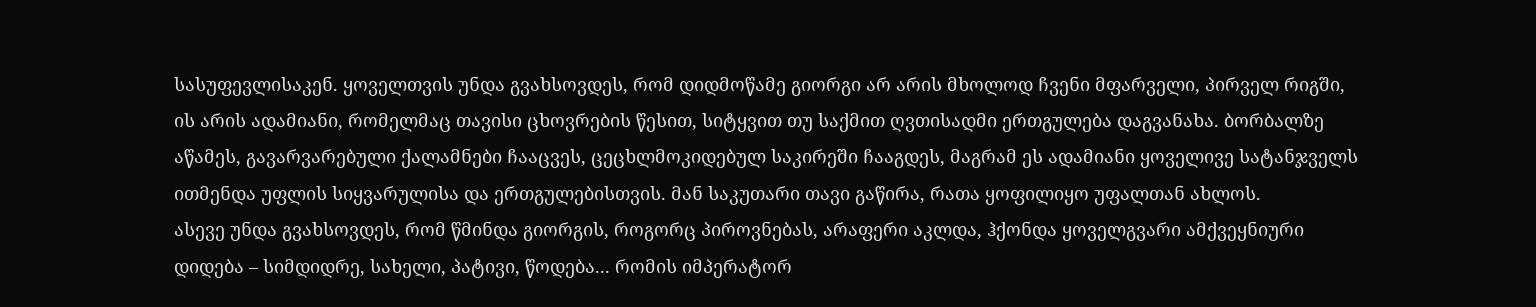სასუფევლისაკენ. ყოველთვის უნდა გვახსოვდეს, რომ დიდმოწამე გიორგი არ არის მხოლოდ ჩვენი მფარველი, პირველ რიგში, ის არის ადამიანი, რომელმაც თავისი ცხოვრების წესით, სიტყვით თუ საქმით ღვთისადმი ერთგულება დაგვანახა. ბორბალზე აწამეს, გავარვარებული ქალამნები ჩააცვეს, ცეცხლმოკიდებულ საკირეში ჩააგდეს, მაგრამ ეს ადამიანი ყოველივე სატანჯველს ითმენდა უფლის სიყვარულისა და ერთგულებისთვის. მან საკუთარი თავი გაწირა, რათა ყოფილიყო უფალთან ახლოს.
ასევე უნდა გვახსოვდეს, რომ წმინდა გიორგის, როგორც პიროვნებას, არაფერი აკლდა, ჰქონდა ყოველგვარი ამქვეყნიური დიდება – სიმდიდრე, სახელი, პატივი, წოდება... რომის იმპერატორ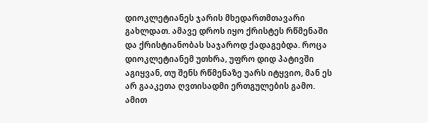დიოკლეტიანეს ჯარის მხედართმთავარი გახლდათ. ამავე დროს იყო ქრისტეს რწმენაში და ქრისტიანობას საჯაროდ ქადაგებდა. როცა დიოკლეტიანემ უთხრა, უფრო დიდ პატივში აგიყვან, თუ შენს რწმენაზე უარს იტყვიო, მან ეს არ გააკეთა ღვთისადმი ერთგულების გამო. ამით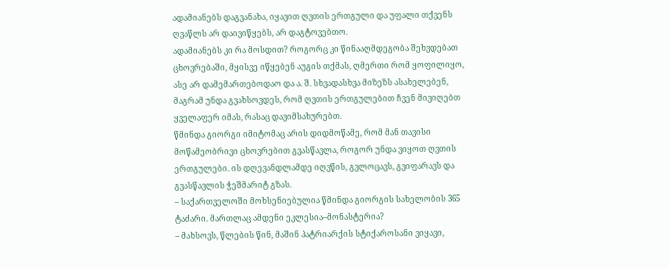ადამიანებს დაგვანახა, იყავით ღვთის ერთგული და უფალი თქვენს ღვაწლს არ დაივიწყებს, არ დაგტოვებთო.
ადამიანებს კი რა მოსდით? როგორც კი წინააღმდეგობა შეხვდებათ ცხოვრებაში, მყისვე იწყებენ აუგის თქმას, ღმერთი რომ ყოფილიყო, ასე არ დამემართებოდაო და ა. შ. სხვადასხვა მიზეზს ასახელებენ, მაგრამ უნდა გვახსოვდეს, რომ ღვთის ერთგულებით ჩვენ მივიღებთ ყველაფერ იმას, რასაც დავიმსახურებთ.
წმინდა გიორგი იმიტომაც არის დიდმოწამე, რომ მან თავისი მოწამეობრივი ცხოვრებით გვასწავლა, როგორ უნდა ვიყოთ ღვთის ერთგულები. ის დღევანდლამდე იღვწის, გვლოცავს, გვიფარავს და გვასწავლის ჭეშმარიტ გზას.
– საქართველოში მოხსენიებულია წმინდა გიორგის სახელობის 365 ტაძარი. მართლაც ამდენი ეკლესია–მონასტერია?
– მახსოვს, წლების წინ, მაშინ პატრიარქის სტიქაროსანი ვიყავი,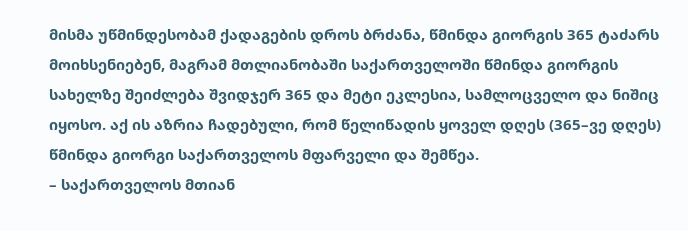მისმა უწმინდესობამ ქადაგების დროს ბრძანა, წმინდა გიორგის 365 ტაძარს მოიხსენიებენ, მაგრამ მთლიანობაში საქართველოში წმინდა გიორგის სახელზე შეიძლება შვიდჯერ 365 და მეტი ეკლესია, სამლოცველო და ნიშიც იყოსო. აქ ის აზრია ჩადებული, რომ წელიწადის ყოველ დღეს (365–ვე დღეს) წმინდა გიორგი საქართველოს მფარველი და შემწეა.
– საქართველოს მთიან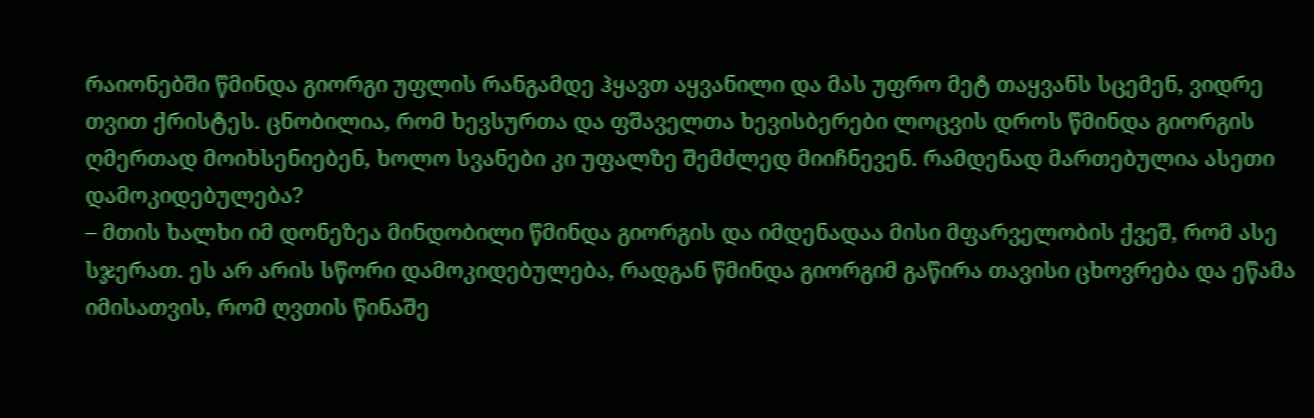რაიონებში წმინდა გიორგი უფლის რანგამდე ჰყავთ აყვანილი და მას უფრო მეტ თაყვანს სცემენ, ვიდრე თვით ქრისტეს. ცნობილია, რომ ხევსურთა და ფშაველთა ხევისბერები ლოცვის დროს წმინდა გიორგის ღმერთად მოიხსენიებენ, ხოლო სვანები კი უფალზე შემძლედ მიიჩნევენ. რამდენად მართებულია ასეთი დამოკიდებულება?
– მთის ხალხი იმ დონეზეა მინდობილი წმინდა გიორგის და იმდენადაა მისი მფარველობის ქვეშ, რომ ასე სჯერათ. ეს არ არის სწორი დამოკიდებულება, რადგან წმინდა გიორგიმ გაწირა თავისი ცხოვრება და ეწამა იმისათვის, რომ ღვთის წინაშე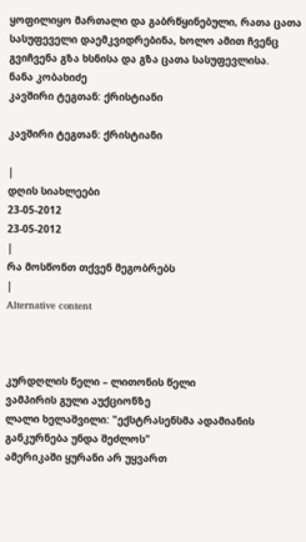ყოფილიყო მართალი და გაბრწყინებული, რათა ცათა სასუფეველი დაემკვიდრებინა, ხოლო ამით ჩვენც გვიჩვენა გზა ხსნისა და გზა ცათა სასუფევლისა.
ნანა კობახიძე
კავშირი ტეგთან: ქრისტიანი

კავშირი ტეგთან: ქრისტიანი

|
დღის სიახლეები
23-05-2012
23-05-2012
|
რა მოსწონთ თქვენ მეგობრებს
|
Alternative content



კურდღლის წელი – ლითონის წელი
ვამპირის გული აუქციონზე
ლალი ხელაშვილი: "ექსტრასენსმა ადამიანის განკურნება უნდა შეძლოს"
ამერიკაში ყურანი არ უყვართ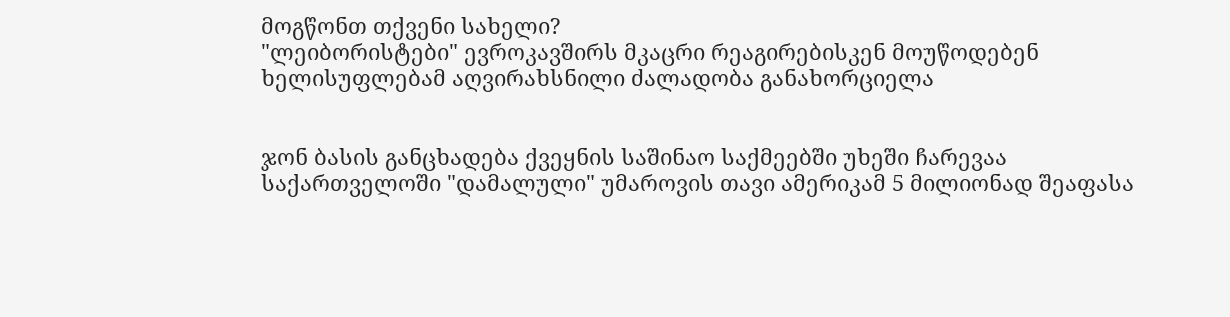მოგწონთ თქვენი სახელი?
"ლეიბორისტები" ევროკავშირს მკაცრი რეაგირებისკენ მოუწოდებენ
ხელისუფლებამ აღვირახსნილი ძალადობა განახორციელა


ჯონ ბასის განცხადება ქვეყნის საშინაო საქმეებში უხეში ჩარევაა
საქართველოში "დამალული" უმაროვის თავი ამერიკამ 5 მილიონად შეაფასა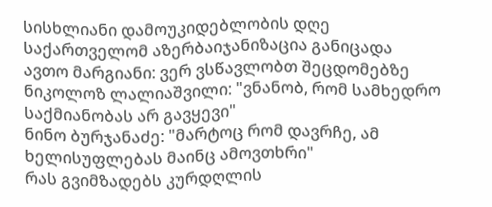სისხლიანი დამოუკიდებლობის დღე
საქართველომ აზერბაიჯანიზაცია განიცადა
ავთო მარგიანი: ვერ ვსწავლობთ შეცდომებზე
ნიკოლოზ ლალიაშვილი: "ვნანობ, რომ სამხედრო საქმიანობას არ გავყევი"
ნინო ბურჯანაძე: "მარტოც რომ დავრჩე, ამ ხელისუფლებას მაინც ამოვთხრი"
რას გვიმზადებს კურდღლის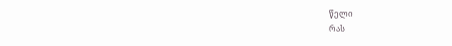წელი
რას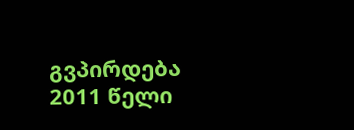გვპირდება 2011 წელი